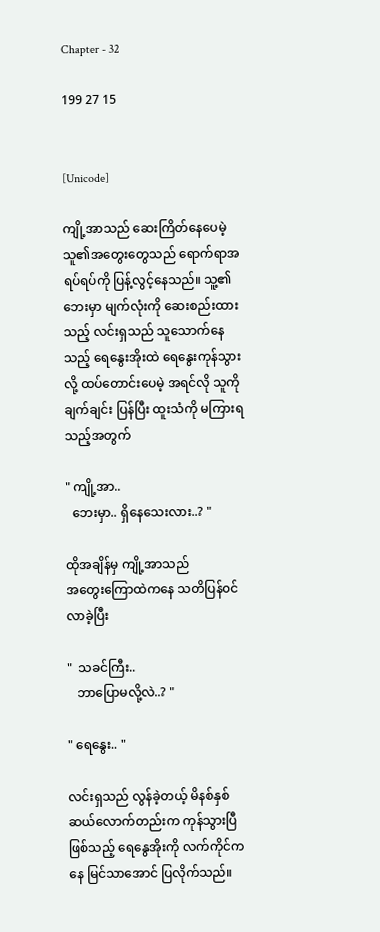Chapter - 32

199 27 15


[Unicode]

ကျို့အာသည် ဆေးကြိတ်နေပေမဲ့ သူ၏အတွေးတွေသည် ရောက်ရာအရပ်ရပ်ကို ပြန့်လွင့်နေသည်။ သူ့၏ဘေးမှာ မျက်လုံးကို ဆေးစည်းထားသည့် လင်းရှသည် သူသောက်နေသည့် ရေနွေးအိုးထဲ ရေနွေးကုန်သွားလို့ ထပ်‌တောင်းပေမဲ့ အရင်လို သူကို ချက်ချင်း ပြန်ပြီး ထူးသံကို မကြားရသည့်အတွက်

" ကျို့အာ..
  ဘေးမှာ.. ရှိနေသေးလား..? "

ထိုအချိန်မှ ကျို့အာသည်
အတွေးကြောထဲကနေ သတိပြန်၀င်လာခဲ့ပြီး

"  သခင်ကြီး..
   ဘာပြောမလို့လဲ..? "

" ရေနွေး.. "

လင်းရှသည် လွန်ခဲ့တယ့် မိနစ်နှစ်ဆယ်လောက်တည်းက ကုန်သွားပြီဖြစ်သည့် ရေနွေအိုးကို လက်ကိုင်ကနေ မြင်သာအောင် ပြလိုက်သည်။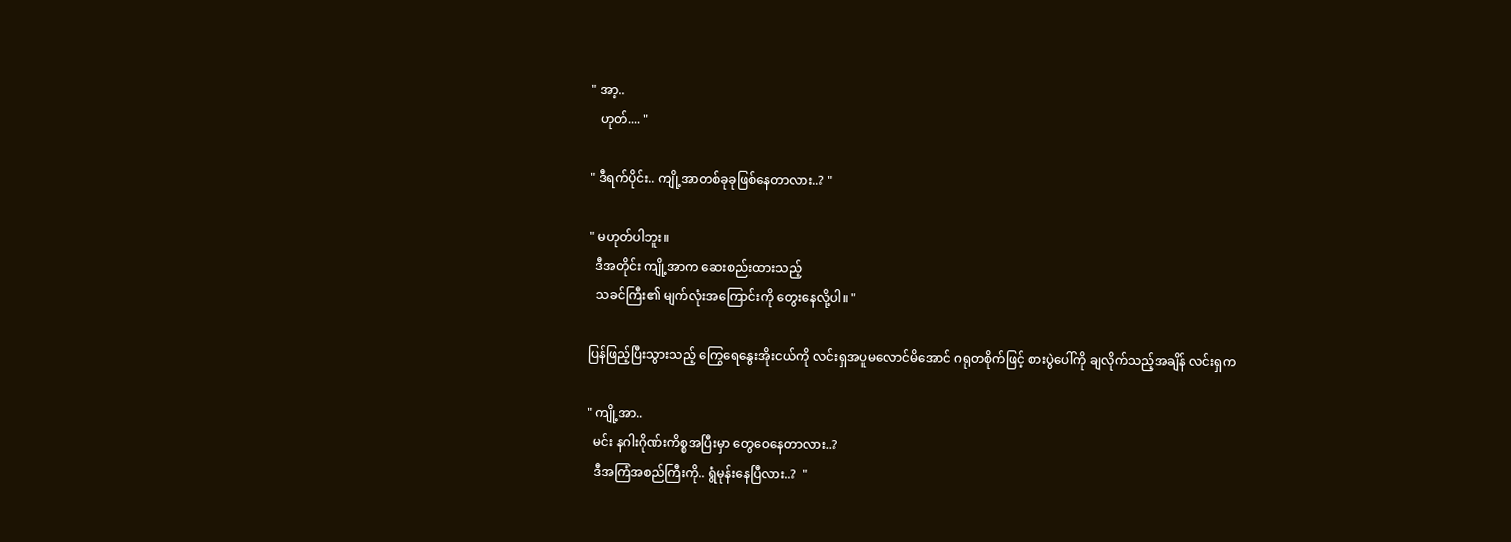" အာ့..
   ဟုတ်.... "

" ဒီရက်ပိုင်း.. ကျို့အာတစ်ခုခုဖြစ်နေတာလား..? "

" မဟုတ်ပါဘူး။
  ဒီအတိုင်း ကျို့အာက ဆေးစည်းထားသည့်
  သခင်ကြီး၏ မျက်လုံးအကြောင်းကို တွေးနေလို့ပါ။ "

ပြန်ဖြည့်ပြီးသွားသည့် ကြွေရေနွေးအိုးငယ်ကို လင်းရှအပူမလောင်မိအောင် ဂရုတစိုက်ဖြင့် စားပွဲပေါ်ကို ချလိုက်သည့်အချိန် လင်းရှက

" ကျို့အာ..
  မင်း နဂါးဂိုဏ်းကိစ္စအပြီးမှာ တွေဝေနေတာလား..?
  ဒီအကြံအစည်ကြီးကို.. ရွံမုန်းနေပြီလား..?  "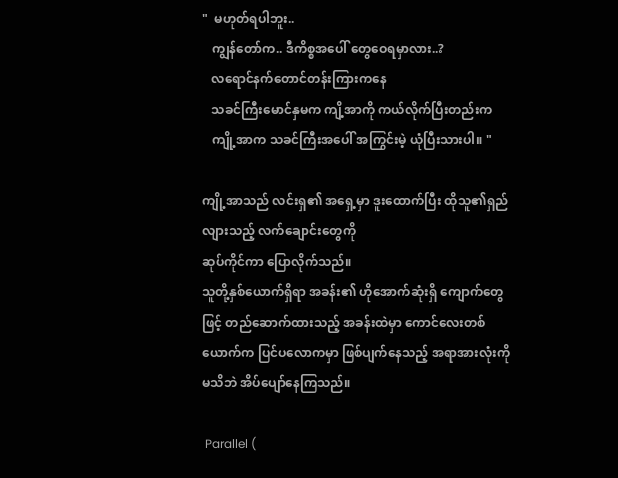"  မဟုတ်ရပါဘူး..
   ကျွန်တော်က.. ဒီကိစ္စအပေါ် တွေဝေရမှာလား..?
   လရောင်နက်တောင်တန်းကြားကနေ
   သခင်ကြီးမောင်နှမက ကျိ့အာကို ကယ်လိုက်ပြီးတည်းက
   ကျို့အာက သခင်ကြီးအပေါ် အကြွင်းမဲ့ ယုံပြီးသားပါ။ "

ကျို့အာသည် လင်းရှ၏ အရှေ့မှာ ဒူးထောက်ပြီး ထိုသူ၏ရှည်လျားသည့် လက်ချောင်းတွေကို
ဆုပ်ကိုင်ကာ ပြောလိုက်သည်။
သူတို့နှစ်‌ယောက်ရှိရာ အခန်း၏ ဟိုအောက်ဆုံးရှိ ကျောက်တွေဖြင့် တည်ဆောက်ထားသည့် အခန်းထဲမှာ ကောင်လေးတစ်ယောက်က ပြင်ပလောကမှာ ဖြစ်ပျက်နေသည့် အရာအားလုံးကို မသိဘဲ အိပ်ပျော်နေကြသည်။

 Parallel (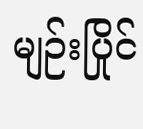မျဉ်းပြိုင်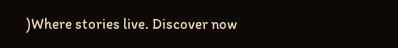)Where stories live. Discover now